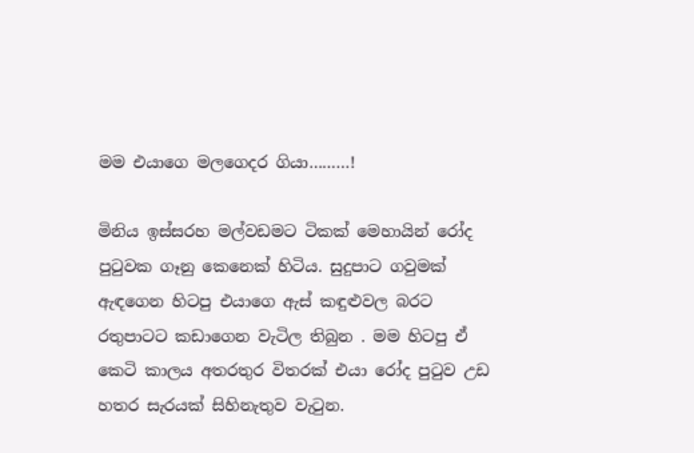මම එයාගෙ මලගෙදර ගියා………!

මිනිය ඉස්සරහ මල්වඩමට ටිකක් මෙහායින් රෝද පුටුවක ගෑනු කෙනෙක් හිටිය. සුදුපාට ගවුමක් ඇඳගෙන හිටපු එයාගෙ ඇස් කඳුළුවල බරට රතුපාටට කඩාගෙන වැටිල තිබුන . මම හිටපු ඒ කෙටි කාලය අතරතුර විතරක් එයා රෝද පුටුව උඩ හතර සැරයක් සිහිනැතුව වැටුන.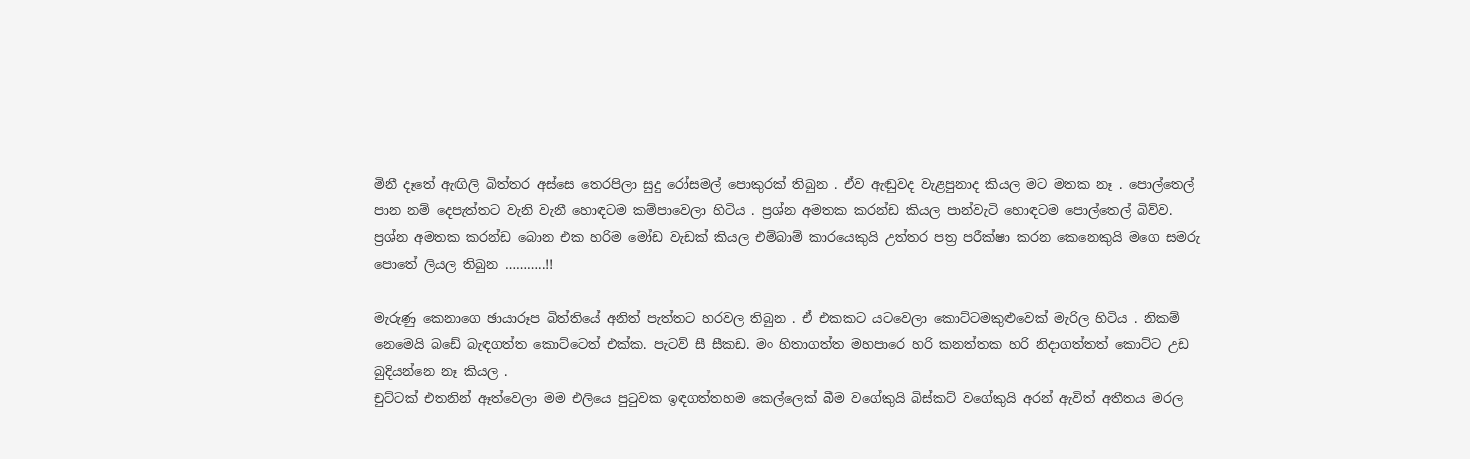මිනී දෑතේ ඇඟිලි බිත්තර අස්සෙ තෙරපිලා සුදු රෝසමල් පොකුරක් තිබුන . ඒව ඇඬුවද වැළපුනාද කියල මට මතක නෑ . පොල්තෙල් පාන නම් දෙපැත්තට වැනි වැනී හොඳටම කම්පාවෙලා හිටිය . ප්‍රශ්න අමතක කරන්ඩ කියල පාන්වැටි හොඳටම පොල්තෙල් බිව්ව. ප්‍රශ්න අමතක කරන්ඩ බොන එක හරිම මෝඩ වැඩක් කියල එම්බාම් කාරයෙකුයි උත්තර පත්‍ර පරීක්ෂා කරන කෙනෙකුයි මගෙ සමරු පොතේ ලියල තිබුන ………..!!

මැරුණු කෙනාගෙ ඡායාරූප බිත්තියේ අනිත් පැත්තට හරවල තිබුන . ඒ එකකට යටවෙලා කොට්ටමකුළුවෙක් මැරිල හිටිය . නිකම් නෙමෙයි බඩේ බැඳගත්ත කොට්ටෙත් එක්ක. පැටව් සී සීකඩ. මං හිතාගත්ත මහපාරෙ හරි කනත්තක හරි නිදාගත්තත් කොට්ට උඩ බුදියන්නෙ නෑ කියල .
චුට්ටක් එතනින් ඈත්වෙලා මම එලියෙ පුටුවක ඉඳගත්තහම කෙල්ලෙක් බීම වගේකුයි බිස්කට් වගේකුයි අරන් ඇවිත් අතීතය මරල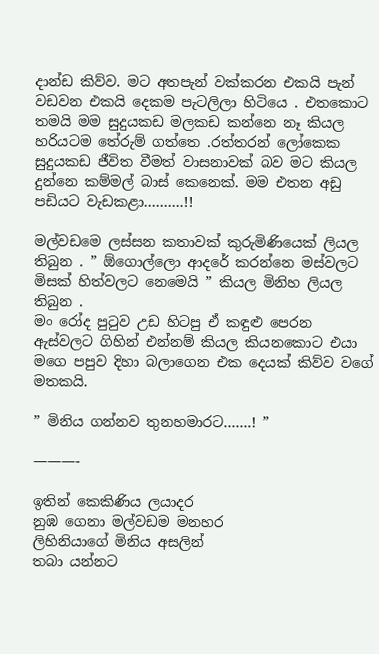දාන්ඩ කිව්ව. මට අතපැන් වක්කරන එකයි පැන් වඩවන එකයි දෙකම පැටලිලා හිටියෙ . එතකොට තමයි මම සුදුයකඩ මලකඩ කන්නෙ නෑ කියල හරියටම තේරුම් ගත්තෙ .රත්තරන් ලෝකෙක සුදුයකඩ ජීවිත වීමත් වාසනාවක් බව මට කියල දුන්නෙ කම්මල් බාස් කෙනෙක්. මම එතන අඩු පඩියට වැඩකළා……….!!

මල්වඩමෙ ලස්සන කතාවක් කුරුමිණියෙක් ලියල තිබුන . ” ඕගොල්ලො ආදරේ කරන්නෙ මස්වලට මිසක් හිත්වලට නෙමෙයි ” කියල මිනිහ ලියල තිබුන .
මං රෝද පුටුව උඩ හිටපු ඒ කඳුළු පෙරන ඇස්වලට ගිහින් එන්නම් කියල කියනකොට එයා මගෙ පපුව දිහා බලාගෙන එක දෙයක් කිව්ව වගේ මතකයි.

” මිනිය ගන්නව තුනහමාරට…….! ”

———-

ඉතින් කෙකිණිය ලයාදර
නුඹ ගෙනා මල්වඩම මනහර
ලිහිනියාගේ මිනිය අසලින්
තබා යන්නට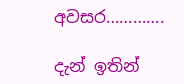අවසර………….

දැන් ඉතින්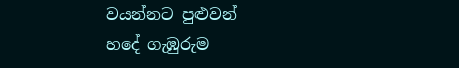වයන්නට පුළුවන්
හදේ ගැඹුරුම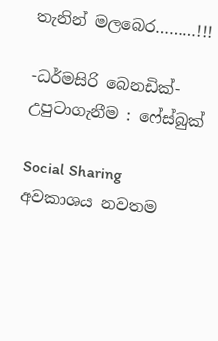තැනින් මලබෙර………!!!

-ධර්මසිරි බෙනඩික්-
උපුටාගැනීම : ෆේස්බුක්

Social Sharing
අවකාශය නවතම